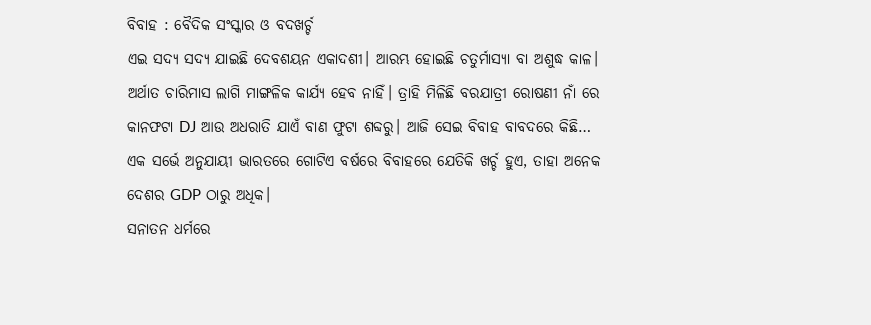ବିବାହ : ବୈଦିକ ସଂସ୍କାର ଓ ବଦଖର୍ଚ୍ଚ
ଏଇ ସଦ୍ୟ ସଦ୍ୟ ଯାଇଛି ଦେବଶୟନ ଏକାଦଶୀ। ଆରମ୍ଭ ହୋଇଛି ଚତୁର୍ମାସ୍ୟା ବା ଅଶୁଦ୍ଧ କାଳ। ଅର୍ଥାତ ଚାରିମାସ ଲାଗି ମାଙ୍ଗଳିକ କାର୍ଯ୍ୟ ହେବ ନାହିଁ। ତ୍ରାହି ମିଳିଛି ବରଯାତ୍ରୀ ରୋଷଣୀ ନାଁ ରେ କାନଫଟା DJ ଆଉ ଅଧରାତି ଯାଏଁ ବାଣ ଫୁଟା ଶବ୍ଦରୁ। ଆଜି ସେଇ ବିବାହ ବାବଦରେ କିଛି…
ଏକ ସର୍ଭେ ଅନୁଯାୟୀ ଭାରତରେ ଗୋଟିଏ ବର୍ଷରେ ବିବାହରେ ଯେତିକି ଖର୍ଚ୍ଚ ହୁଏ, ତାହା ଅନେକ ଦେଶର GDP ଠାରୁ ଅଧିକ।
ସନାତନ ଧର୍ମରେ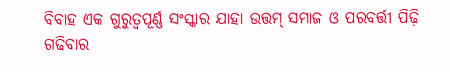ବିବାହ ଏକ ଗୁରୁତ୍ୱପୂର୍ଣ୍ଣ ସଂସ୍କାର ଯାହା ଉତ୍ତମ୍ ସମାଜ ଓ ପରବର୍ତ୍ତୀ ପିଢ଼ି ଗଢିବାର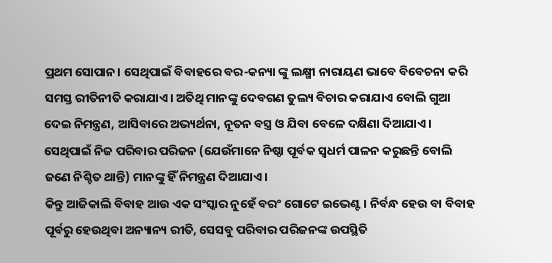ପ୍ରଥମ ସୋପାନ। ସେଥିପାଇଁ ବିବାହରେ ବର-କନ୍ୟା ଙ୍କୁ ଲକ୍ଷ୍ମୀ ନାରାୟଣ ଭାବେ ବିବେଚନା କରି ସମସ୍ତ ରୀତିନୀତି କରାଯାଏ। ଅତିଥି ମାନଙ୍କୁ ଦେବଗଣ ତୁଲ୍ୟ ବିଚାର କରାଯାଏ ବୋଲି ଗୁଆ ଦେଇ ନିମନ୍ତ୍ରଣ, ଆସିବାରେ ଅଭ୍ୟର୍ଥନା, ନୂତନ ବସ୍ତ୍ର ଓ ଯିବା ବେଳେ ଦକ୍ଷିଣା ଦିଆଯାଏ। ସେଥିପାଇଁ ନିଜ ପରିବାର ପରିଜନ (ଯେଉଁମାନେ ନିଷ୍ଠା ପୂର୍ବକ ସ୍ବଧର୍ମ ପାଳନ କରୁଛନ୍ତି ବୋଲି ଜଣେ ନିଶ୍ଚିତ ଥାନ୍ତି) ମାନଙ୍କୁ ହିଁ ନିମନ୍ତ୍ରଣ ଦିଆଯାଏ।
କିନ୍ତୁ ଆଜିକାଲି ବିବାହ ଆଉ ଏକ ସଂସ୍କାର ନୁହେଁ ବରଂ ଗୋଟେ ଇଭେଣ୍ଟ। ନିର୍ବନ୍ଧ ହେଉ ବା ବିବାହ ପୂର୍ବରୁ ହେଉଥିବା ଅନ୍ୟାନ୍ୟ ରୀତି, ସେସବୁ ପରିବାର ପରିଜନଙ୍କ ଉପସ୍ଥିତି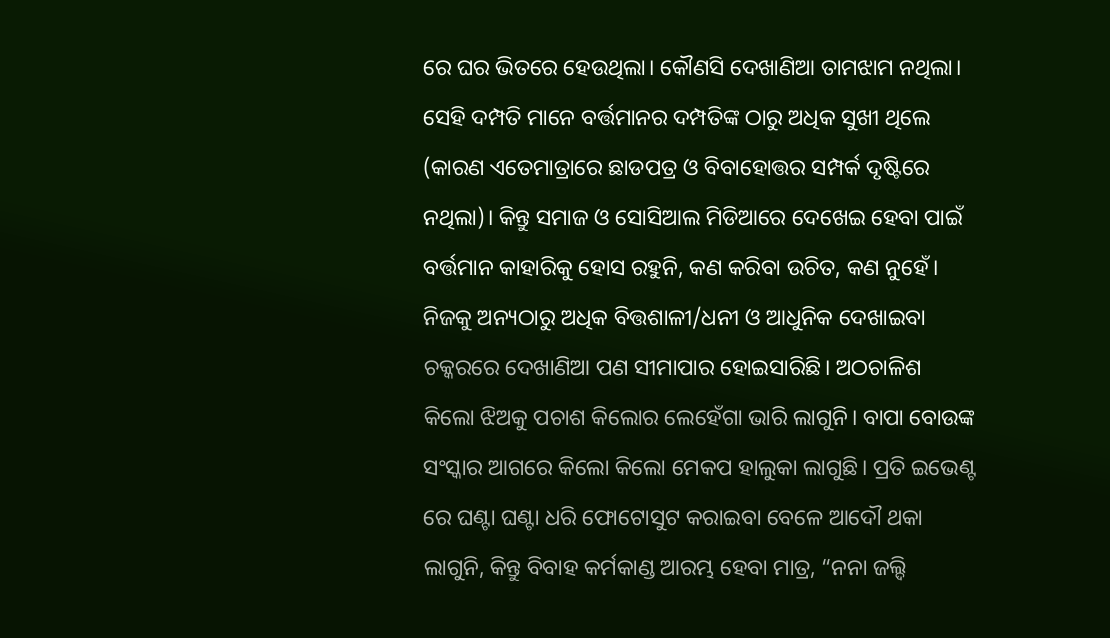ରେ ଘର ଭିତରେ ହେଉଥିଲା। କୌଣସି ଦେଖାଣିଆ ତାମଝାମ ନଥିଲା। ସେହି ଦମ୍ପତି ମାନେ ବର୍ତ୍ତମାନର ଦମ୍ପତିଙ୍କ ଠାରୁ ଅଧିକ ସୁଖୀ ଥିଲେ (କାରଣ ଏତେମାତ୍ରାରେ ଛାଡପତ୍ର ଓ ବିବାହୋତ୍ତର ସମ୍ପର୍କ ଦୃଷ୍ଟିରେ ନଥିଲା)। କିନ୍ତୁ ସମାଜ ଓ ସୋସିଆଲ ମିଡିଆରେ ଦେଖେଇ ହେବା ପାଇଁ ବର୍ତ୍ତମାନ କାହାରିକୁ ହୋସ ରହୁନି, କଣ କରିବା ଉଚିତ, କଣ ନୁହେଁ।
ନିଜକୁ ଅନ୍ୟଠାରୁ ଅଧିକ ବିତ୍ତଶାଳୀ/ଧନୀ ଓ ଆଧୁନିକ ଦେଖାଇବା ଚକ୍କରରେ ଦେଖାଣିଆ ପଣ ସୀମାପାର ହୋଇସାରିଛି। ଅଠଚାଳିଶ କିଲୋ ଝିଅକୁ ପଚାଶ କିଲୋର ଲେହେଁଗା ଭାରି ଲାଗୁନି। ବାପା ବୋଉଙ୍କ ସଂସ୍କାର ଆଗରେ କିଲୋ କିଲୋ ମେକପ ହାଲୁକା ଲାଗୁଛି। ପ୍ରତି ଇଭେଣ୍ଟ ରେ ଘଣ୍ଟା ଘଣ୍ଟା ଧରି ଫୋଟୋସୁଟ କରାଇବା ବେଳେ ଆଦୌ ଥକା ଲାଗୁନି, କିନ୍ତୁ ବିବାହ କର୍ମକାଣ୍ଡ ଆରମ୍ଭ ହେବା ମାତ୍ର, “ନନା ଜଲ୍ଦି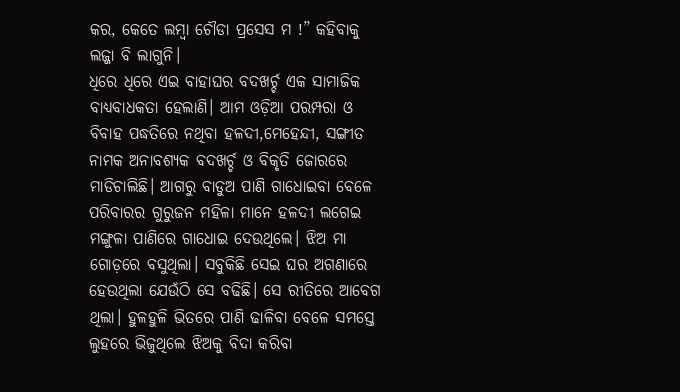କର, କେତେ ଲମ୍ବା ଚୌଡା ପ୍ରସେସ ମ !” କହିବାକୁ ଲଜ୍ଜା ବି ଲାଗୁନି।
ଧିରେ ଧିରେ ଏଇ ବାହାଘର ବଦଖର୍ଚ୍ଚ ଏକ ସାମାଜିକ ବାଧ୍ୟବାଧକତା ହେଲାଣି। ଆମ ଓଡ଼ିଆ ପରମ୍ପରା ଓ ବିବାହ ପଦ୍ଧତିରେ ନଥିବା ହଳଦୀ,ମେହେନ୍ଦୀ, ସଙ୍ଗୀତ ନାମକ ଅନାବଶ୍ୟକ ବଦଖର୍ଚ୍ଚ ଓ ବିକୃତି ଜୋରରେ ମାଡିଚାଲିଛି। ଆଗରୁ ବାଡୁଅ ପାଣି ଗାଧୋଇବା ବେଳେ ପରିବାରର ଗୁରୁଜନ ମହିଳା ମାନେ ହଳଦୀ ଲଗେଇ ମଙ୍ଗୁଳା ପାଣିରେ ଗାଧୋଇ ଦେଉଥିଲେ। ଝିଅ ମା ଗୋଡ଼ରେ ବସୁଥିଲା। ସବୁକିଛି ସେଇ ଘର ଅଗଣାରେ ହେଉଥିଲା ଯେଉଁଠି ସେ ବଢିଛି। ସେ ରୀତିରେ ଆବେଗ ଥିଲା। ହୁଳହୁଳି ଭିତରେ ପାଣି ଢାଳିବା ବେଳେ ସମସ୍ତେ ଲୁହରେ ଭିଜୁଥିଲେ ଝିଅକୁ ବିଦା କରିବା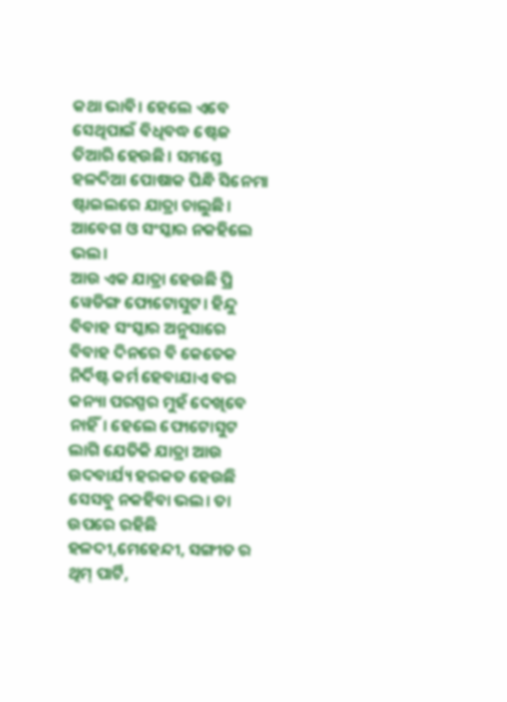କଥା ଭାବି। ହେଲେ ଏବେ ସେଥିପାଇଁ ବିଧିବଦ୍ଧ ଷ୍ଟେଜ ତିଆରି ହେଉଛି। ସମସ୍ତେ ହଳଦିଆ ପୋଷାକ ପିନ୍ଧି ସିନେମା ଷ୍ଟାଇଲରେ ଯାତ୍ରା ଚାଲୁଛି। ଆବେଗ ଓ ସଂସ୍କାର ନକହିଲେ ଭଲ।
ଆଉ ଏକ ଯାତ୍ରା ହେଉଛି ପ୍ରି ୱେଡିଙ୍ଗ ଫୋଟୋସୁଟ। ହିନ୍ଦୁ ବିବାହ ସଂସ୍କାର ଅନୁସାରେ ବିବାହ ଦିନରେ ବି କେତେକ ନିର୍ଦିଷ୍ଟ କର୍ମ ହେବାଯାଏ ବର କନ୍ୟା ପରସ୍ପର ମୁହଁ ଦେଖିବେ ନାହିଁ। ହେଲେ ଫୋଟୋସୁଟ ଲାଗି ଯେତିକି ଯାତ୍ରା ଆଉ ଉଦବାର୍ଯ୍ୟ ହରକତ ହେଉଛି ସେସବୁ ନକହିବା ଭଲ। ତା ଉପରେ ରହିଛି ହଳଦୀ,ମେହେନ୍ଦୀ, ସଙ୍ଗୀତ ର ଥିମ୍ ପାର୍ଟି,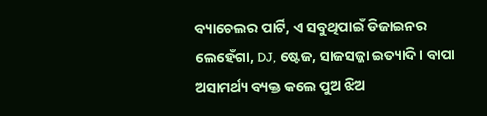ବ୍ୟାଚେଲର ପାର୍ଟି, ଏ ସବୁଥିପାଇଁ ଡିଜାଇନର ଲେହେଁଗା, DJ, ଷ୍ଟେଜ, ସାଜସଜ୍ଜା ଇତ୍ୟାଦି। ବାପା ଅସାମର୍ଥ୍ୟ ବ୍ୟକ୍ତ କଲେ ପୁଅ ଝିଅ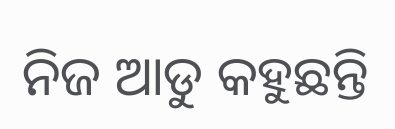ନିଜ ଆଡୁ କହୁଛନ୍ତି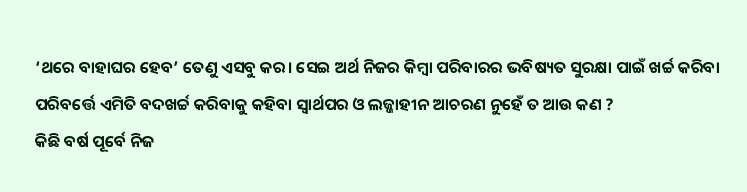‘ଥରେ ବାହାଘର ହେବ’ ତେଣୁ ଏସବୁ କର। ସେଇ ଅର୍ଥ ନିଜର କିମ୍ବା ପରିବାରର ଭବିଷ୍ୟତ ସୁରକ୍ଷା ପାଇଁ ଖର୍ଚ୍ଚ କରିବା ପରିବର୍ତ୍ତେ ଏମିତି ବଦଖର୍ଚ୍ଚ କରିବାକୁ କହିବା ସ୍ୱାର୍ଥପର ଓ ଲଜ୍ଜାହୀନ ଆଚରଣ ନୁହେଁ ତ ଆଉ କଣ ?
କିଛି ବର୍ଷ ପୂର୍ବେ ନିଜ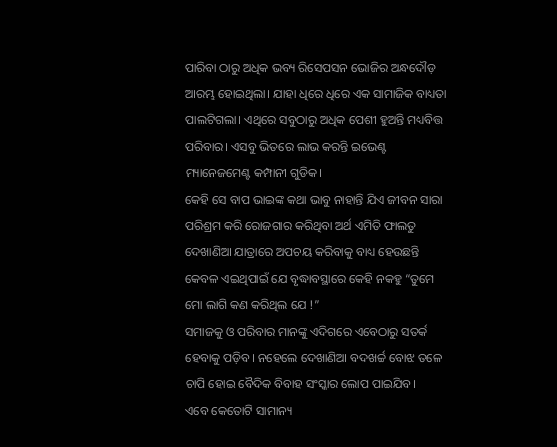ପାରିବା ଠାରୁ ଅଧିକ ଭବ୍ୟ ରିସେପସନ ଭୋଜିର ଅନ୍ଧଦୌଡ଼ ଆରମ୍ଭ ହୋଇଥିଲା। ଯାହା ଧିରେ ଧିରେ ଏକ ସାମାଜିକ ବାଧ୍ୟତା ପାଲଟିଗଲା। ଏଥିରେ ସବୁଠାରୁ ଅଧିକ ପେଶୀ ହୁଅନ୍ତି ମଧ୍ୟବିତ୍ତ ପରିବାର। ଏସବୁ ଭିତରେ ଲାଭ କରନ୍ତି ଇଭେଣ୍ଟ ମ୍ୟାନେଜମେଣ୍ଟ କମ୍ପାନୀ ଗୁଡିକ।
କେହି ସେ ବାପ ଭାଇଙ୍କ କଥା ଭାବୁ ନାହାନ୍ତି ଯିଏ ଜୀବନ ସାରା ପରିଶ୍ରମ କରି ରୋଜଗାର କରିଥିବା ଅର୍ଥ ଏମିତି ଫାଲତୁ ଦେଖାଣିଆ ଯାତ୍ରାରେ ଅପଚୟ କରିବାକୁ ବାଧ୍ୟ ହେଉଛନ୍ତି କେବଳ ଏଇଥିପାଇଁ ଯେ ବୃଦ୍ଧାବସ୍ଥାରେ କେହି ନକହୁ “ତୁମେ ମୋ ଲାଗି କଣ କରିଥିଲ ଯେ !”
ସମାଜକୁ ଓ ପରିବାର ମାନଙ୍କୁ ଏଦିଗରେ ଏବେଠାରୁ ସତର୍କ ହେବାକୁ ପଡ଼ିବ। ନହେଲେ ଦେଖାଣିଆ ବଦଖର୍ଚ୍ଚ ବୋଝ ତଳେ ଚାପି ହୋଇ ବୈଦିକ ବିବାହ ସଂସ୍କାର ଲୋପ ପାଇଯିବ।
ଏବେ କେତୋଟି ସାମାନ୍ୟ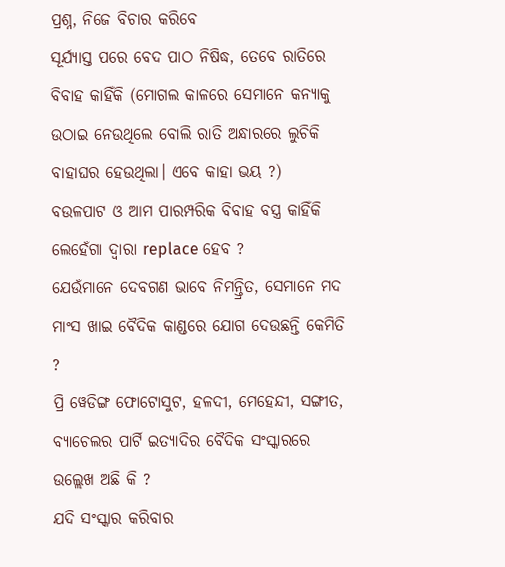ପ୍ରଶ୍ନ, ନିଜେ ବିଚାର କରିବେ
ସୂର୍ଯ୍ୟାସ୍ତ ପରେ ବେଦ ପାଠ ନିଷିଦ୍ଧ, ତେବେ ରାତିରେ ବିବାହ କାହିଁକି (ମୋଗଲ କାଳରେ ସେମାନେ କନ୍ୟାକୁ ଉଠାଇ ନେଉଥିଲେ ବୋଲି ରାତି ଅନ୍ଧାରରେ ଲୁଚିକି ବାହାଘର ହେଉଥିଲା। ଏବେ କାହା ଭୟ ?)
ବଉଳପାଟ ଓ ଆମ ପାରମ୍ପରିକ ବିବାହ ବସ୍ତ୍ର କାହିଁକି ଲେହେଁଗା ଦ୍ୱାରା replace ହେବ ?
ଯେଉଁମାନେ ଦେବଗଣ ଭାବେ ନିମନ୍ତ୍ରିତ, ସେମାନେ ମଦ ମାଂସ ଖାଇ ବୈଦିକ କାଣ୍ଡରେ ଯୋଗ ଦେଉଛନ୍ତି କେମିତି ?
ପ୍ରି ୱେଡିଙ୍ଗ ଫୋଟୋସୁଟ, ହଳଦୀ, ମେହେନ୍ଦୀ, ସଙ୍ଗୀତ, ବ୍ୟାଚେଲର ପାର୍ଟି ଇତ୍ୟାଦିର ବୈଦିକ ସଂସ୍କାରରେ ଉଲ୍ଲେଖ ଅଛି କି ?
ଯଦି ସଂସ୍କାର କରିବାର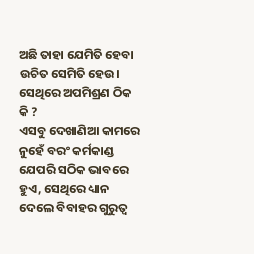ଅଛି ତାହା ଯେମିତି ହେବା ଉଚିତ ସେମିତି ହେଉ। ସେଥିରେ ଅପମିଶ୍ରଣ ଠିକ କି ?
ଏସବୁ ଦେଖାଣିଆ କାମରେ ନୁହେଁ ବରଂ କର୍ମକାଣ୍ଡ ଯେପରି ସଠିକ ଭାବରେ ହୁଏ, ସେଥିରେ ଧ୍ୟାନ ଦେଲେ ବିବାହର ଗୁରୁତ୍ୱ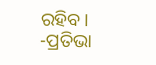ରହିବ।
-ପ୍ରତିଭା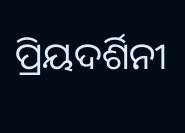ପ୍ରିୟଦର୍ଶିନୀ